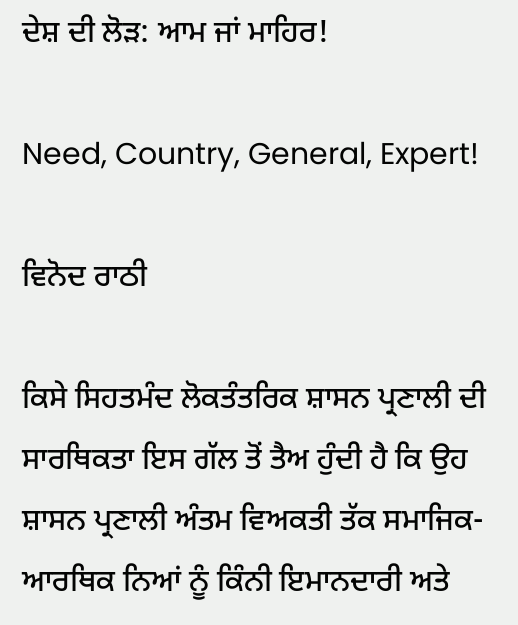ਦੇਸ਼ ਦੀ ਲੋੜ: ਆਮ ਜਾਂ ਮਾਹਿਰ!

Need, Country, General, Expert!

ਵਿਨੋਦ ਰਾਠੀ

ਕਿਸੇ ਸਿਹਤਮੰਦ ਲੋਕਤੰਤਰਿਕ ਸ਼ਾਸਨ ਪ੍ਰਣਾਲੀ ਦੀ ਸਾਰਥਿਕਤਾ ਇਸ ਗੱਲ ਤੋਂ ਤੈਅ ਹੁੰਦੀ ਹੈ ਕਿ ਉਹ ਸ਼ਾਸਨ ਪ੍ਰਣਾਲੀ ਅੰਤਮ ਵਿਅਕਤੀ ਤੱਕ ਸਮਾਜਿਕ-ਆਰਥਿਕ ਨਿਆਂ ਨੂੰ ਕਿੰਨੀ ਇਮਾਨਦਾਰੀ ਅਤੇ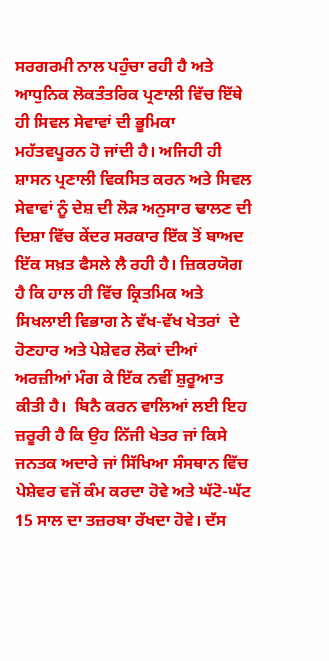ਸਰਗਰਮੀ ਨਾਲ ਪਹੁੰਚਾ ਰਹੀ ਹੈ ਅਤੇ ਆਧੁਨਿਕ ਲੋਕਤੰਤਰਿਕ ਪ੍ਰਣਾਲੀ ਵਿੱਚ ਇੱਥੇ ਹੀ ਸਿਵਲ ਸੇਵਾਵਾਂ ਦੀ ਭੂਮਿਕਾ  ਮਹੱਤਵਪੂਰਨ ਹੋ ਜਾਂਦੀ ਹੈ। ਅਜਿਹੀ ਹੀ ਸ਼ਾਸਨ ਪ੍ਰਣਾਲੀ ਵਿਕਸਿਤ ਕਰਨ ਅਤੇ ਸਿਵਲ ਸੇਵਾਵਾਂ ਨੂੰ ਦੇਸ਼ ਦੀ ਲੋੜ ਅਨੁਸਾਰ ਢਾਲਣ ਦੀ ਦਿਸ਼ਾ ਵਿੱਚ ਕੇਂਦਰ ਸਰਕਾਰ ਇੱਕ ਤੋਂ ਬਾਅਦ ਇੱਕ ਸਖ਼ਤ ਫੈਸਲੇ ਲੈ ਰਹੀ ਹੈ। ਜ਼ਿਕਰਯੋਗ ਹੈ ਕਿ ਹਾਲ ਹੀ ਵਿੱਚ ਕ੍ਰਿਤਮਿਕ ਅਤੇ ਸਿਖਲਾਈ ਵਿਭਾਗ ਨੇ ਵੱਖ-ਵੱਖ ਖੇਤਰਾਂ  ਦੇ ਹੋਣਹਾਰ ਅਤੇ ਪੇਸ਼ੇਵਰ ਲੋਕਾਂ ਦੀਆਂ ਅਰਜ਼ੀਆਂ ਮੰਗ ਕੇ ਇੱਕ ਨਵੀਂ ਸ਼ੁਰੂਆਤ ਕੀਤੀ ਹੈ।  ਬਿਨੈ ਕਰਨ ਵਾਲਿਆਂ ਲਈ ਇਹ ਜ਼ਰੂਰੀ ਹੈ ਕਿ ਉਹ ਨਿੱਜੀ ਖੇਤਰ ਜਾਂ ਕਿਸੇ ਜਨਤਕ ਅਦਾਰੇ ਜਾਂ ਸਿੱਖਿਆ ਸੰਸਥਾਨ ਵਿੱਚ ਪੇਸ਼ੇਵਰ ਵਜੋਂ ਕੰਮ ਕਰਦਾ ਹੋਵੇ ਅਤੇ ਘੱਟੋ-ਘੱਟ 15 ਸਾਲ ਦਾ ਤਜ਼ਰਬਾ ਰੱਖਦਾ ਹੋਵੇ। ਦੱਸ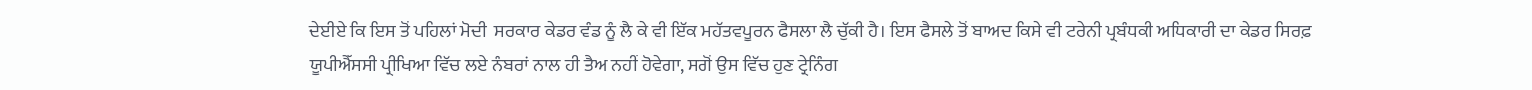ਦੇਈਏ ਕਿ ਇਸ ਤੋਂ ਪਹਿਲਾਂ ਮੋਦੀ  ਸਰਕਾਰ ਕੇਡਰ ਵੰਡ ਨੂੰ ਲੈ ਕੇ ਵੀ ਇੱਕ ਮਹੱਤਵਪੂਰਨ ਫੈਸਲਾ ਲੈ ਚੁੱਕੀ ਹੈ। ਇਸ ਫੈਸਲੇ ਤੋਂ ਬਾਅਦ ਕਿਸੇ ਵੀ ਟਰੇਨੀ ਪ੍ਰਬੰਧਕੀ ਅਧਿਕਾਰੀ ਦਾ ਕੇਡਰ ਸਿਰਫ਼ ਯੂਪੀਐੱਸਸੀ ਪ੍ਰੀਖਿਆ ਵਿੱਚ ਲਏ ਨੰਬਰਾਂ ਨਾਲ ਹੀ ਤੈਅ ਨਹੀਂ ਹੋਵੇਗਾ, ਸਗੋਂ ਉਸ ਵਿੱਚ ਹੁਣ ਟ੍ਰੇਨਿੰਗ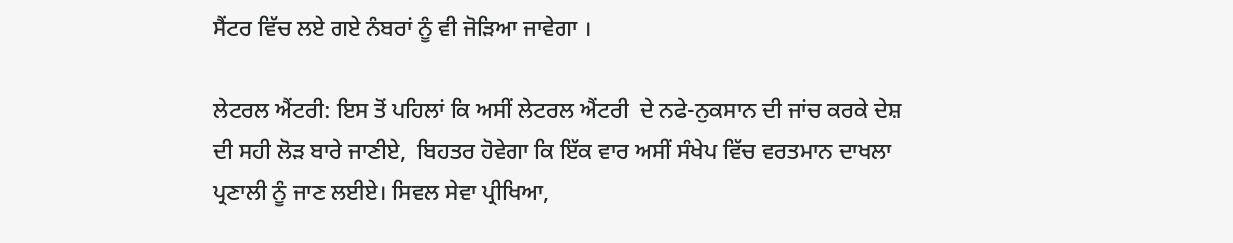ਸੈਂਟਰ ਵਿੱਚ ਲਏ ਗਏ ਨੰਬਰਾਂ ਨੂੰ ਵੀ ਜੋੜਿਆ ਜਾਵੇਗਾ ।

ਲੇਟਰਲ ਐਂਟਰੀ: ਇਸ ਤੋਂ ਪਹਿਲਾਂ ਕਿ ਅਸੀਂ ਲੇਟਰਲ ਐਂਟਰੀ  ਦੇ ਨਫੇ-ਨੁਕਸਾਨ ਦੀ ਜਾਂਚ ਕਰਕੇ ਦੇਸ਼ ਦੀ ਸਹੀ ਲੋੜ ਬਾਰੇ ਜਾਣੀਏ,  ਬਿਹਤਰ ਹੋਵੇਗਾ ਕਿ ਇੱਕ ਵਾਰ ਅਸੀਂ ਸੰਖੇਪ ਵਿੱਚ ਵਰਤਮਾਨ ਦਾਖਲਾ ਪ੍ਰਣਾਲੀ ਨੂੰ ਜਾਣ ਲਈਏ। ਸਿਵਲ ਸੇਵਾ ਪ੍ਰੀਖਿਆ,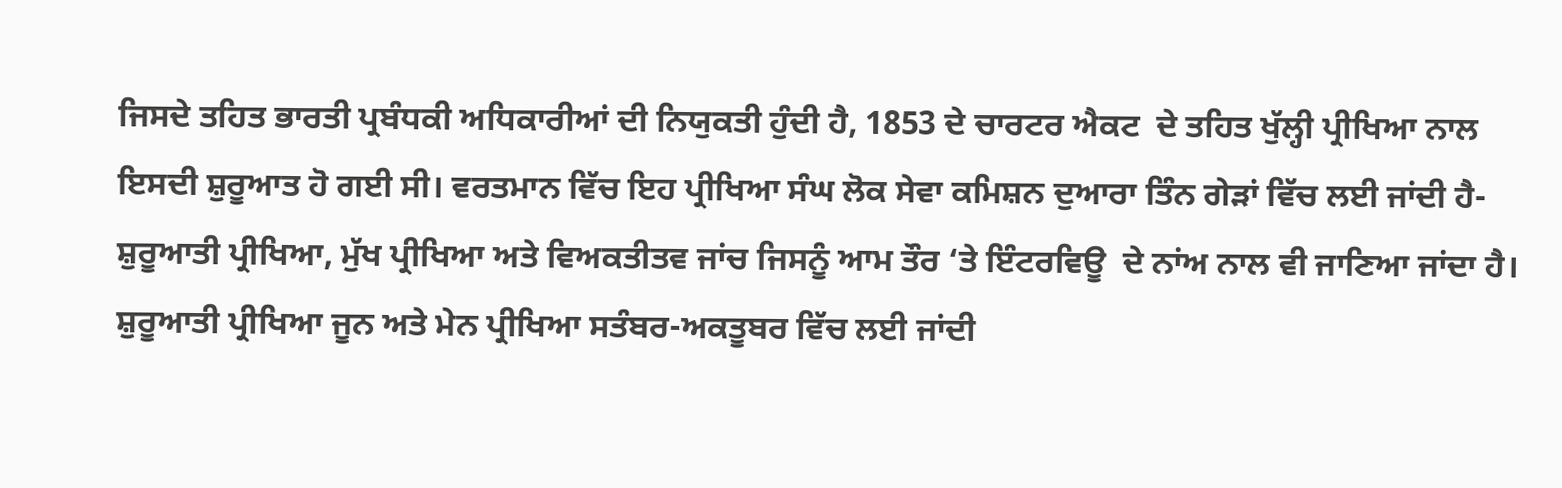ਜਿਸਦੇ ਤਹਿਤ ਭਾਰਤੀ ਪ੍ਰਬੰਧਕੀ ਅਧਿਕਾਰੀਆਂ ਦੀ ਨਿਯੁਕਤੀ ਹੁੰਦੀ ਹੈ, 1853 ਦੇ ਚਾਰਟਰ ਐਕਟ  ਦੇ ਤਹਿਤ ਖੁੱਲ੍ਹੀ ਪ੍ਰੀਖਿਆ ਨਾਲ ਇਸਦੀ ਸ਼ੁਰੂਆਤ ਹੋ ਗਈ ਸੀ। ਵਰਤਮਾਨ ਵਿੱਚ ਇਹ ਪ੍ਰੀਖਿਆ ਸੰਘ ਲੋਕ ਸੇਵਾ ਕਮਿਸ਼ਨ ਦੁਆਰਾ ਤਿੰਨ ਗੇੜਾਂ ਵਿੱਚ ਲਈ ਜਾਂਦੀ ਹੈ-  ਸ਼ੁਰੂਆਤੀ ਪ੍ਰੀਖਿਆ, ਮੁੱਖ ਪ੍ਰੀਖਿਆ ਅਤੇ ਵਿਅਕਤੀਤਵ ਜਾਂਚ ਜਿਸਨੂੰ ਆਮ ਤੌਰ ‘ਤੇ ਇੰਟਰਵਿਊ  ਦੇ ਨਾਂਅ ਨਾਲ ਵੀ ਜਾਣਿਆ ਜਾਂਦਾ ਹੈ। ਸ਼ੁਰੂਆਤੀ ਪ੍ਰੀਖਿਆ ਜੂਨ ਅਤੇ ਮੇਨ ਪ੍ਰੀਖਿਆ ਸਤੰਬਰ-ਅਕਤੂਬਰ ਵਿੱਚ ਲਈ ਜਾਂਦੀ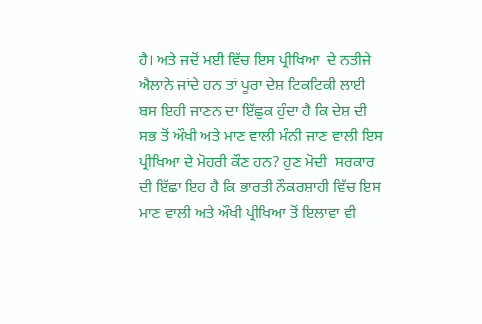ਹੈ। ਅਤੇ ਜਦੋਂ ਮਈ ਵਿੱਚ ਇਸ ਪ੍ਰੀਖਿਆ  ਦੇ ਨਤੀਜੇ ਐਲਾਨੇ ਜਾਂਦੇ ਹਨ ਤਾਂ ਪੂਰਾ ਦੇਸ਼ ਟਿਕਟਿਕੀ ਲਾਈ ਬਸ ਇਹੀ ਜਾਣਨ ਦਾ ਇੱਛੁਕ ਹੁੰਦਾ ਹੈ ਕਿ ਦੇਸ਼ ਦੀ ਸਭ ਤੋਂ ਔਖੀ ਅਤੇ ਮਾਣ ਵਾਲੀ ਮੰਨੀ ਜਾਣ ਵਾਲੀ ਇਸ ਪ੍ਰੀਖਿਆ ਦੇ ਮੋਹਰੀ ਕੌਣ ਹਨ? ਹੁਣ ਮੋਦੀ  ਸਰਕਾਰ ਦੀ ਇੱਛਾ ਇਹ ਹੈ ਕਿ ਭਾਰਤੀ ਨੌਕਰਸ਼ਾਹੀ ਵਿੱਚ ਇਸ ਮਾਣ ਵਾਲੀ ਅਤੇ ਔਖੀ ਪ੍ਰੀਖਿਆ ਤੋਂ ਇਲਾਵਾ ਵੀ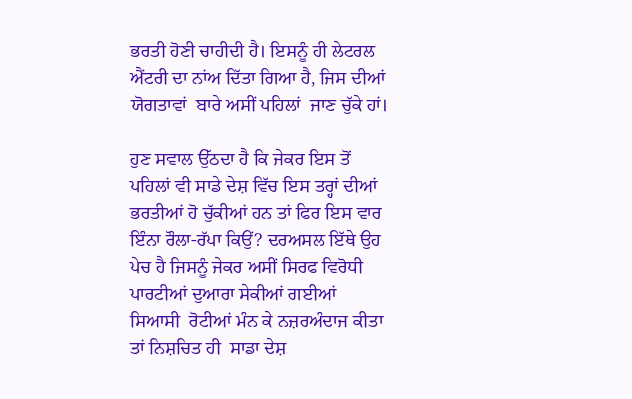ਭਰਤੀ ਹੋਣੀ ਚਾਹੀਦੀ ਹੈ। ਇਸਨੂੰ ਹੀ ਲੇਟਰਲ ਐਂਟਰੀ ਦਾ ਨਾਂਅ ਦਿੱਤਾ ਗਿਆ ਹੈ, ਜਿਸ ਦੀਆਂ ਯੋਗਤਾਵਾਂ  ਬਾਰੇ ਅਸੀਂ ਪਹਿਲਾਂ  ਜਾਣ ਚੁੱਕੇ ਹਾਂ।

ਹੁਣ ਸਵਾਲ ਉੱਠਦਾ ਹੈ ਕਿ ਜੇਕਰ ਇਸ ਤੋਂ ਪਹਿਲਾਂ ਵੀ ਸਾਡੇ ਦੇਸ਼ ਵਿੱਚ ਇਸ ਤਰ੍ਹਾਂ ਦੀਆਂ  ਭਰਤੀਆਂ ਹੋ ਚੁੱਕੀਆਂ ਹਨ ਤਾਂ ਫਿਰ ਇਸ ਵਾਰ ਇੰਨਾ ਰੌਲਾ-ਰੱਪਾ ਕਿਉਂ? ਦਰਅਸਲ ਇੱਥੇ ਉਹ ਪੇਚ ਹੈ ਜਿਸਨੂੰ ਜੇਕਰ ਅਸੀਂ ਸਿਰਫ ਵਿਰੋਧੀ ਪਾਰਟੀਆਂ ਦੁਆਰਾ ਸੇਕੀਆਂ ਗਈਆਂ ਸਿਆਸੀ  ਰੋਟੀਆਂ ਮੰਨ ਕੇ ਨਜ਼ਰਅੰਦਾਜ ਕੀਤਾ ਤਾਂ ਨਿਸ਼ਚਿਤ ਹੀ  ਸਾਡਾ ਦੇਸ਼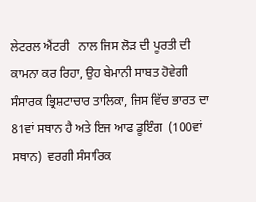ਲੇਟਰਲ ਐਂਟਰੀ   ਨਾਲ ਜਿਸ ਲੋੜ ਦੀ ਪੂਰਤੀ ਦੀ ਕਾਮਨਾ ਕਰ ਰਿਹਾ, ਉਹ ਬੇਮਾਨੀ ਸਾਬਤ ਹੋਵੇਗੀ ਸੰਸਾਰਕ ਭ੍ਰਿਸ਼ਟਾਚਾਰ ਤਾਲਿਕਾ, ਜਿਸ ਵਿੱਚ ਭਾਰਤ ਦਾ 81ਵਾਂ ਸਥਾਨ ਹੈ ਅਤੇ ਇਜ ਆਫ ਡੂਇੰਗ  (100ਵਾਂ ਸਥਾਨ)  ਵਰਗੀ ਸੰਸਾਰਿਕ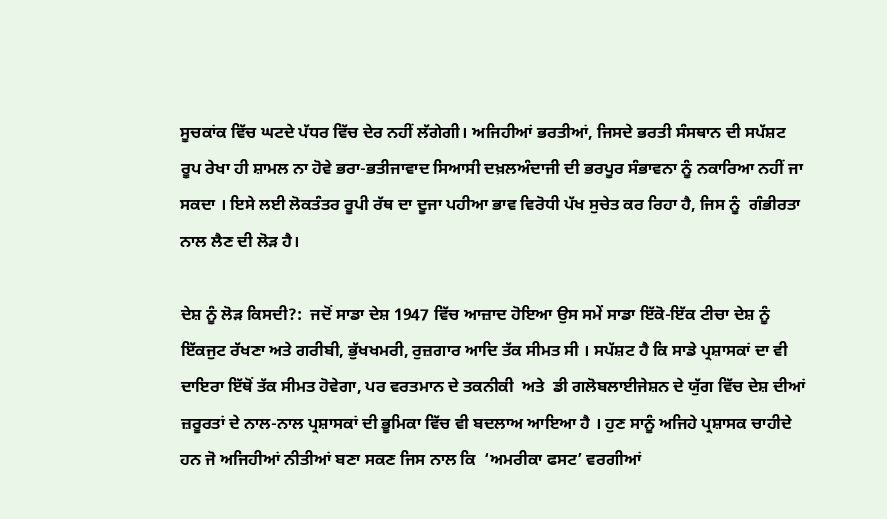ਸੂਚਕਾਂਕ ਵਿੱਚ ਘਟਦੇ ਪੱਧਰ ਵਿੱਚ ਦੇਰ ਨਹੀਂ ਲੱਗੇਗੀ। ਅਜਿਹੀਆਂ ਭਰਤੀਆਂ, ਜਿਸਦੇ ਭਰਤੀ ਸੰਸਥਾਨ ਦੀ ਸਪੱਸ਼ਟ ਰੂਪ ਰੇਖਾ ਹੀ ਸ਼ਾਮਲ ਨਾ ਹੋਵੇ ਭਰਾ-ਭਤੀਜਾਵਾਦ ਸਿਆਸੀ ਦਖ਼ਲਅੰਦਾਜੀ ਦੀ ਭਰਪੂਰ ਸੰਭਾਵਨਾ ਨੂੰ ਨਕਾਰਿਆ ਨਹੀਂ ਜਾ ਸਕਦਾ । ਇਸੇ ਲਈ ਲੋਕਤੰਤਰ ਰੂਪੀ ਰੱਥ ਦਾ ਦੂਜਾ ਪਹੀਆ ਭਾਵ ਵਿਰੋਧੀ ਪੱਖ ਸੁਚੇਤ ਕਰ ਰਿਹਾ ਹੈ, ਜਿਸ ਨੂੰ  ਗੰਭੀਰਤਾ ਨਾਲ ਲੈਣ ਦੀ ਲੋੜ ਹੈ।

ਦੇਸ਼ ਨੂੰ ਲੋੜ ਕਿਸਦੀ?:  ਜਦੋਂ ਸਾਡਾ ਦੇਸ਼ 1947 ਵਿੱਚ ਆਜ਼ਾਦ ਹੋਇਆ ਉਸ ਸਮੇਂ ਸਾਡਾ ਇੱਕੋ-ਇੱਕ ਟੀਚਾ ਦੇਸ਼ ਨੂੰ ਇੱਕਜੁਟ ਰੱਖਣਾ ਅਤੇ ਗਰੀਬੀ, ਭੁੱਖਖਮਰੀ, ਰੁਜ਼ਗਾਰ ਆਦਿ ਤੱਕ ਸੀਮਤ ਸੀ । ਸਪੱਸ਼ਟ ਹੈ ਕਿ ਸਾਡੇ ਪ੍ਰਸ਼ਾਸਕਾਂ ਦਾ ਵੀ ਦਾਇਰਾ ਇੱਥੋਂ ਤੱਕ ਸੀਮਤ ਹੋਵੇਗਾ, ਪਰ ਵਰਤਮਾਨ ਦੇ ਤਕਨੀਕੀ  ਅਤੇ  ਡੀ ਗਲੋਬਲਾਈਜੇਸ਼ਨ ਦੇ ਯੁੱਗ ਵਿੱਚ ਦੇਸ਼ ਦੀਆਂ ਜ਼ਰੂਰਤਾਂ ਦੇ ਨਾਲ-ਨਾਲ ਪ੍ਰਸ਼ਾਸਕਾਂ ਦੀ ਭੂਮਿਕਾ ਵਿੱਚ ਵੀ ਬਦਲਾਅ ਆਇਆ ਹੈ । ਹੁਣ ਸਾਨੂੰ ਅਜਿਹੇ ਪ੍ਰਸ਼ਾਸਕ ਚਾਹੀਦੇ ਹਨ ਜੋ ਅਜਿਹੀਆਂ ਨੀਤੀਆਂ ਬਣਾ ਸਕਣ ਜਿਸ ਨਾਲ ਕਿ  ‘ਅਮਰੀਕਾ ਫਸਟ’ ਵਰਗੀਆਂ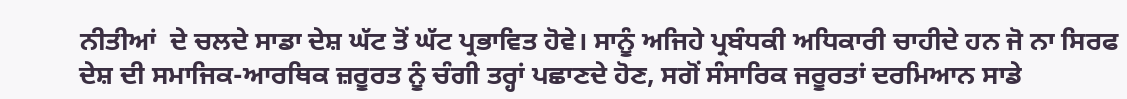ਨੀਤੀਆਂ  ਦੇ ਚਲਦੇ ਸਾਡਾ ਦੇਸ਼ ਘੱਟ ਤੋਂ ਘੱਟ ਪ੍ਰਭਾਵਿਤ ਹੋਵੇ। ਸਾਨੂੰ ਅਜਿਹੇ ਪ੍ਰਬੰਧਕੀ ਅਧਿਕਾਰੀ ਚਾਹੀਦੇ ਹਨ ਜੋ ਨਾ ਸਿਰਫ ਦੇਸ਼ ਦੀ ਸਮਾਜਿਕ-ਆਰਥਿਕ ਜ਼ਰੂਰਤ ਨੂੰ ਚੰਗੀ ਤਰ੍ਹਾਂ ਪਛਾਣਦੇ ਹੋਣ, ਸਗੋਂ ਸੰਸਾਰਿਕ ਜਰੂਰਤਾਂ ਦਰਮਿਆਨ ਸਾਡੇ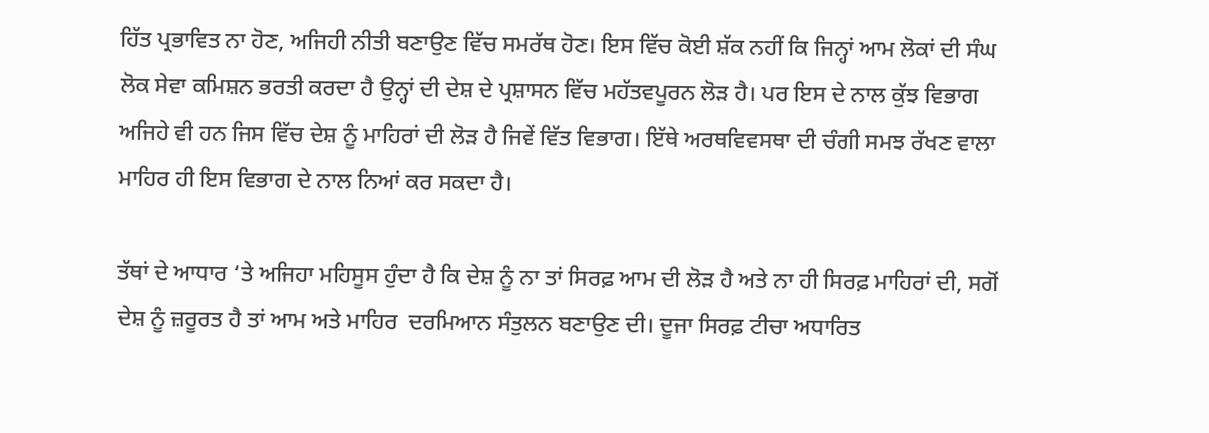ਹਿੱਤ ਪ੍ਰਭਾਵਿਤ ਨਾ ਹੋਣ, ਅਜਿਹੀ ਨੀਤੀ ਬਣਾਉਣ ਵਿੱਚ ਸਮਰੱਥ ਹੋਣ। ਇਸ ਵਿੱਚ ਕੋਈ ਸ਼ੱਕ ਨਹੀਂ ਕਿ ਜਿਨ੍ਹਾਂ ਆਮ ਲੋਕਾਂ ਦੀ ਸੰਘ ਲੋਕ ਸੇਵਾ ਕਮਿਸ਼ਨ ਭਰਤੀ ਕਰਦਾ ਹੈ ਉਨ੍ਹਾਂ ਦੀ ਦੇਸ਼ ਦੇ ਪ੍ਰਸ਼ਾਸਨ ਵਿੱਚ ਮਹੱਤਵਪੂਰਨ ਲੋੜ ਹੈ। ਪਰ ਇਸ ਦੇ ਨਾਲ ਕੁੱਝ ਵਿਭਾਗ ਅਜਿਹੇ ਵੀ ਹਨ ਜਿਸ ਵਿੱਚ ਦੇਸ਼ ਨੂੰ ਮਾਹਿਰਾਂ ਦੀ ਲੋੜ ਹੈ ਜਿਵੇਂ ਵਿੱਤ ਵਿਭਾਗ। ਇੱਥੇ ਅਰਥਵਿਵਸਥਾ ਦੀ ਚੰਗੀ ਸਮਝ ਰੱਖਣ ਵਾਲਾ ਮਾਹਿਰ ਹੀ ਇਸ ਵਿਭਾਗ ਦੇ ਨਾਲ ਨਿਆਂ ਕਰ ਸਕਦਾ ਹੈ।

ਤੱਥਾਂ ਦੇ ਆਧਾਰ ‘ਤੇ ਅਜਿਹਾ ਮਹਿਸੂਸ ਹੁੰਦਾ ਹੈ ਕਿ ਦੇਸ਼ ਨੂੰ ਨਾ ਤਾਂ ਸਿਰਫ਼ ਆਮ ਦੀ ਲੋੜ ਹੈ ਅਤੇ ਨਾ ਹੀ ਸਿਰਫ਼ ਮਾਹਿਰਾਂ ਦੀ, ਸਗੋਂ ਦੇਸ਼ ਨੂੰ ਜ਼ਰੂਰਤ ਹੈ ਤਾਂ ਆਮ ਅਤੇ ਮਾਹਿਰ  ਦਰਮਿਆਨ ਸੰਤੁਲਨ ਬਣਾਉਣ ਦੀ। ਦੂਜਾ ਸਿਰਫ਼ ਟੀਚਾ ਅਧਾਰਿਤ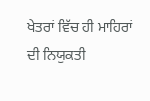ਖੇਤਰਾਂ ਵਿੱਚ ਹੀ ਮਾਹਿਰਾਂ ਦੀ ਨਿਯੁਕਤੀ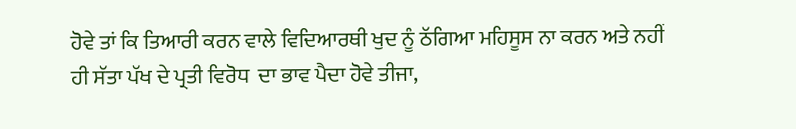ਹੋਵੇ ਤਾਂ ਕਿ ਤਿਆਰੀ ਕਰਨ ਵਾਲੇ ਵਿਦਿਆਰਥੀ ਖੁਦ ਨੂੰ ਠੱਗਿਆ ਮਹਿਸੂਸ ਨਾ ਕਰਨ ਅਤੇ ਨਹੀਂ ਹੀ ਸੱਤਾ ਪੱਖ ਦੇ ਪ੍ਰਤੀ ਵਿਰੋਧ  ਦਾ ਭਾਵ ਪੈਦਾ ਹੋਵੇ ਤੀਜਾ,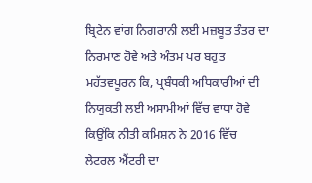ਬ੍ਰਿਟੇਨ ਵਾਂਗ ਨਿਗਰਾਨੀ ਲਈ ਮਜ਼ਬੂਤ ਤੰਤਰ ਦਾ ਨਿਰਮਾਣ ਹੋਵੇ ਅਤੇ ਅੰਤਮ ਪਰ ਬਹੁਤ ਮਹੱਤਵਪੂਰਨ ਕਿ, ਪ੍ਰਬੰਧਕੀ ਅਧਿਕਾਰੀਆਂ ਦੀ ਨਿਯੁਕਤੀ ਲਈ ਅਸਾਮੀਆਂ ਵਿੱਚ ਵਾਧਾ ਹੋਵੇ ਕਿਉਂਕਿ ਨੀਤੀ ਕਮਿਸ਼ਨ ਨੇ 2016 ਵਿੱਚ ਲੇਟਰਲ ਐਂਟਰੀ ਦਾ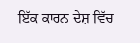ਇੱਕ ਕਾਰਨ ਦੇਸ਼ ਵਿੱਚ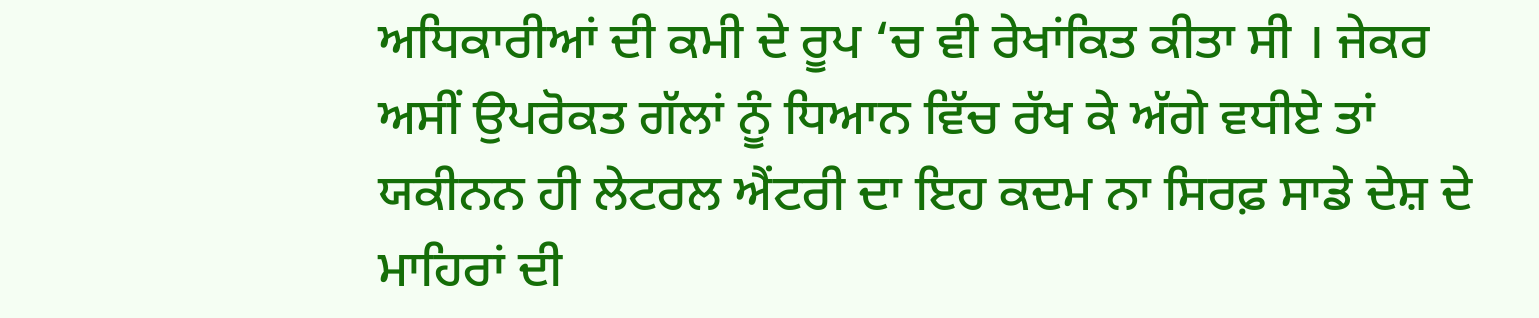ਅਧਿਕਾਰੀਆਂ ਦੀ ਕਮੀ ਦੇ ਰੂਪ ‘ਚ ਵੀ ਰੇਖਾਂਕਿਤ ਕੀਤਾ ਸੀ । ਜੇਕਰ ਅਸੀਂ ਉਪਰੋਕਤ ਗੱਲਾਂ ਨੂੰ ਧਿਆਨ ਵਿੱਚ ਰੱਖ ਕੇ ਅੱਗੇ ਵਧੀਏ ਤਾਂ ਯਕੀਨਨ ਹੀ ਲੇਟਰਲ ਐਂਟਰੀ ਦਾ ਇਹ ਕਦਮ ਨਾ ਸਿਰਫ਼ ਸਾਡੇ ਦੇਸ਼ ਦੇ ਮਾਹਿਰਾਂ ਦੀ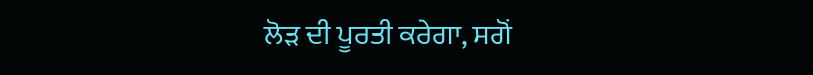ਲੋੜ ਦੀ ਪੂਰਤੀ ਕਰੇਗਾ, ਸਗੋਂ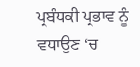ਪ੍ਰਬੰਧਕੀ ਪ੍ਰਭਾਵ ਨੂੰ ਵਧਾਉਣ ‘ਚ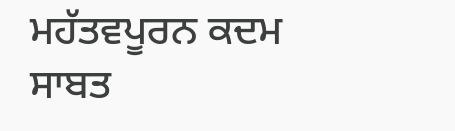ਮਹੱਤਵਪੂਰਨ ਕਦਮ ਸਾਬਤ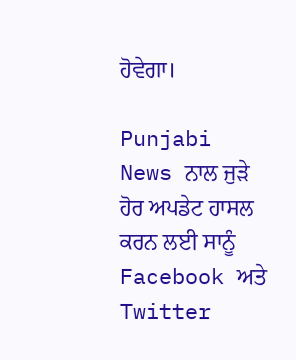ਹੋਵੇਗਾ।

Punjabi News ਨਾਲ ਜੁੜੇ ਹੋਰ ਅਪਡੇਟ ਹਾਸਲ ਕਰਨ ਲਈ ਸਾਨੂੰ Facebook ਅਤੇ Twitter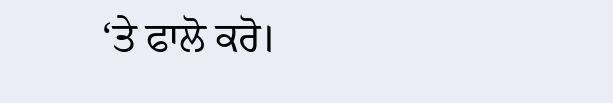‘ਤੇ ਫਾਲੋ ਕਰੋ।